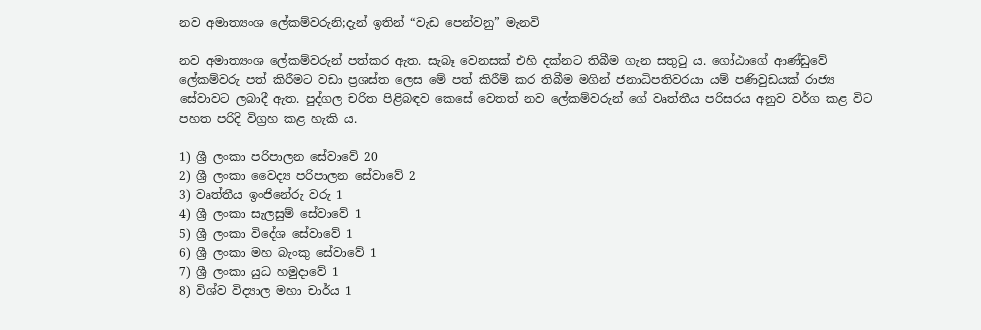නව අමාත්‍යංශ ලේකම්වරුනි;දැන් ඉතින් “වැඩ පෙන්වනු” මැනවි

නව අමාත්‍යංශ ලේකම්වරුන් පත්කර ඇත. සැබෑ වෙනසක් එහි දක්නට තිබීම ගැන සතුටු ය. ගෝඨාගේ ආණ්ඩුවේ ලේකම්වරු පත් කිරීමට වඩා ප්‍රශස්ත ලෙස මේ පත් කිරීම් කර තිබීම මගින් ජනාධිපතිවරයා යම් පණිවුඩයක් රාජ්‍ය සේවාවට ලබාදී ඇත. පුද්ගල චරිත පිළිබඳව කෙසේ වෙතත් නව ලේකම්වරුන් ගේ වෘත්තීය පරිසරය අනුව වර්ග කළ විට පහත පරිදි විග්‍රහ කළ හැකි ය.

1) ශ්‍රී ලංකා පරිපාලන සේවාවේ 20
2) ශ්‍රී ලංකා වෛද්‍ය පරිපාලන සේවාවේ 2
3) වෘත්තීය ඉංජිනේරු වරු 1
4) ශ්‍රී ලංකා සැලසුම් සේවාවේ 1
5) ශ්‍රී ලංකා විදේශ සේවාවේ 1
6) ශ්‍රී ලංකා මහ බැංකු සේවාවේ 1
7) ශ්‍රී ලංකා යුධ හමුදාවේ 1
8) විශ්ව විද්‍යාල මහා චාර්ය 1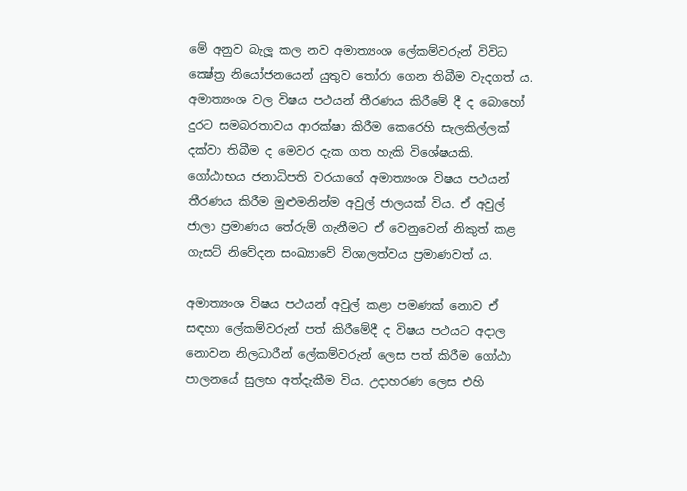මේ අනුව බැලූ කල නව අමාත්‍යංශ ලේකම්වරුන් විවිධ ක්‍ෂේත්‍ර නියෝජනයෙන් යුතුව තෝරා ගෙන තිබීම වැදගත් ය. අමාත්‍යංශ වල විෂය පථයන් තීරණය කිරීමේ දී ද බොහෝ දුරට සමබරතාවය ආරක්ෂා කිරීම කෙරෙහි සැලකිල්ලක් දක්වා තිබීම ද මෙවර දැක ගත හැකි විශේෂයකි.
ගෝඨාභය ජනාධිපති වරයාගේ අමාත්‍යංශ විෂය පථයන් තීරණය කිරීම මුළුමනින්ම අවුල් ජාලයක් විය. ඒ අවුල් ජාලා ප්‍රමාණය තේරුම් ගැනීමට ඒ වෙනුවෙන් නිකුත් කළ ගැසට් නිවේදන සංඛ්‍යාවේ විශාලත්වය ප්‍රමාණවත් ය.

අමාත්‍යංශ විෂය පථයන් අවුල් කළා පමණක් නොව ඒ සඳහා ලේකම්වරුන් පත් කිරීමේදී ද විෂය පථයට අදාල නොවන නිලධාරීන් ලේකම්වරුන් ලෙස පත් කිරීම ගෝඨා පාලනයේ සුලභ අත්දැකීම විය. උදාහරණ ලෙස එහි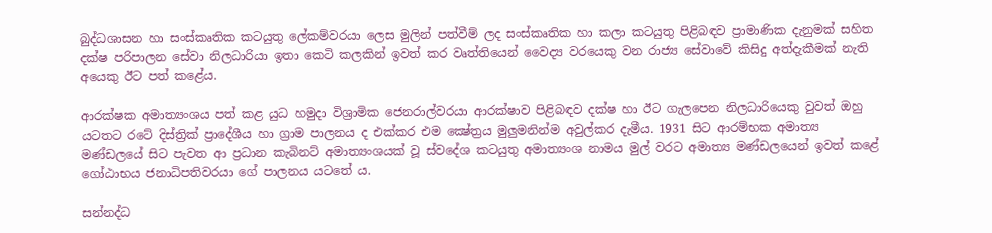බුද්ධශාසන හා සංස්කෘතික කටයුතු ලේකම්වරයා ලෙස මුලින් පත්වීම් ලද සංස්කෘතික හා කලා කටයුතු පිළිබඳව ප්‍රාමාණික දැනුමක් සහිත දක්ෂ පරිපාලන සේවා නිලධාරියා ඉතා කෙටි කලකින් ඉවත් කර වෘත්තියෙන් වෛද්‍ය වරයෙකු වන රාජ්‍ය සේවාවේ කිසිදු අත්දැකීමක් නැති අයෙකු ඊට පත් කළේය.

ආරක්ෂක අමාත්‍යංශය පත් කළ යුධ හමුදා විශ්‍රාමික ජෙනරාල්වරයා ආරක්ෂාව පිළිබඳව දක්ෂ හා ඊට ගැලපෙන නිලධාරියෙකු වුවත් ඔහු යටතට රටේ දිස්ත්‍රික් ප්‍රාදේශීය හා ග්‍රාම පාලනය ද එක්කර එම ක්‍ෂේත්‍රය මුලුමනින්ම අවුල්කර දැමීය. 1931 සිට ආරම්භක අමාත්‍ය මණ්ඩලයේ සිට පැවත ආ ප්‍රධාන කැබිනට් අමාත්‍යංශයක් වූ ස්වදේශ කටයුතු අමාත්‍යංශ නාමය මුල් වරට අමාත්‍ය මණ්ඩලයෙන් ඉවත් කළේ ගෝඨාභය ජනාධිපතිවරයා ගේ පාලනය යටතේ ය.

සන්නද්ධ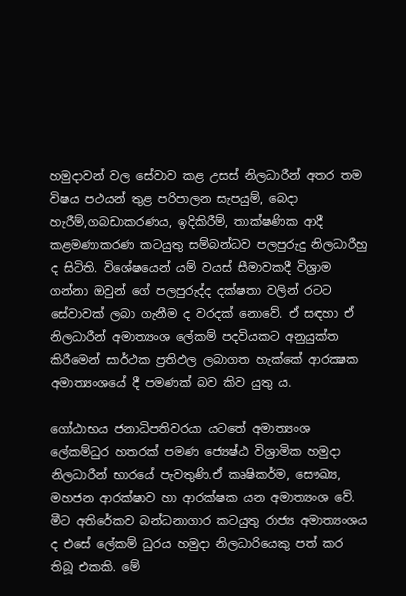හමුදාවන් වල සේවාව කළ උසස් නිලධාරීන් අතර තම විෂය පථයන් තුළ පරිපාලන සැපයුම්, බෙදා හැරීම්,ගබඩාකරණය, ඉදිකිරීම්, තාක්ෂණික ආදී කළමණාකරණ කටයුතු සම්බන්ධව පලපුරුදු නිලධාරීහු ද සිටිති. විශේෂයෙන් යම් වයස් සීමාවකදී විශ්‍රාම ගන්නා ඔවුන් ගේ පලපුරුද්ද දක්ෂතා වලින් රටට සේවාවක් ලබා ගැනීම ද වරදක් නොවේ. ඒ සඳහා ඒ නිලධාරීන් අමාත්‍යංශ ලේකම් පදවියකට අනුයුක්ත කිරීමෙන් සාර්ථක ප්‍රතිඵල ලබාගත හැක්කේ ආරක්‍ෂක අමාත්‍යංශයේ දී පමණක් බව කිව යුතු ය.

ගෝඨාභය ජනාධිපතිවරයා යටතේ අමාත්‍යංශ ලේකම්ධුර හතරක් පමණ ජ්‍යෙෂ්ඨ විශ්‍රාමික හමුදා නිලධාරීන් භාරයේ පැවතුණි.ඒ කෘෂිකර්ම, සෞඛ්‍ය, මහජන ආරක්ෂාව හා ආරක්ෂක යන අමාත්‍යංශ වේ. මීට අතිරේකව බන්ධනාගාර කටයුතු රාජ්‍ය අමාත්‍යංශය ද එසේ ලේකම් ධුරය හමුදා නිලධාරියෙකු පත් කර තිබූ එකකි. මේ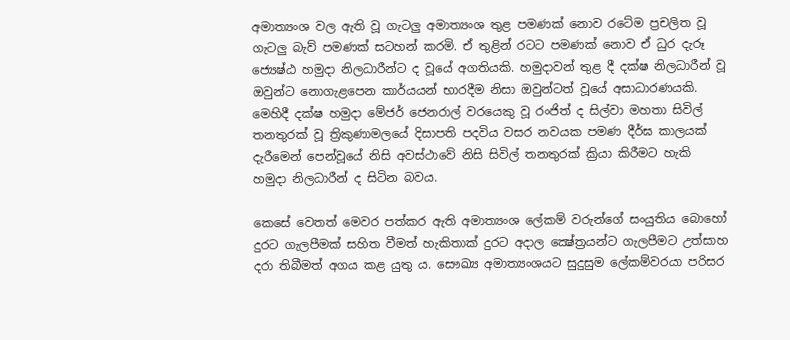අමාත්‍යංශ වල ඇති වූ ගැටලු අමාත්‍යංශ තුළ පමණක් නොව රටේම ප්‍රචලිත වූ ගැටලු බැව් පමණක් සටහන් කරමි. ඒ තුළින් රටට පමණක් නොව ඒ ධුර දැරූ ජ්‍යෙෂ්ඨ හමුදා නිලධාරීන්ට ද වූයේ අගතියකි. හමුදාවන් තුළ දී දක්ෂ නිලධාරීන් වූ ඔවුන්ට නොගැළපෙන කාර්යයන් භාරදීම නිසා ඔවුන්ටත් වූයේ අසාධාරණයකි. මෙහිදී දක්ෂ හමුදා මේජර් ජෙනරාල් වරයෙකු වූ රංජිත් ද සිල්වා මහතා සිවිල් තනතුරක් වූ ත්‍රිකුණාමලයේ දිසාපති පදවිය වසර නවයක පමණ දීර්ඝ කාලයක් දැරීමෙන් පෙන්වූයේ නිසි අවස්ථාවේ නිසි සිවිල් තනතුරක් ක්‍රියා කිරීමට හැකි හමුදා නිලධාරීන් ද සිටින බවය.

කෙසේ වෙතත් මෙවර පත්කර ඇති අමාත්‍යංශ ලේකම් වරුන්ගේ සංයුතිය බොහෝ දුරට ගැලපීමක් සහිත වීමත් හැකිතාක් දුරට අදාල ක්‍ෂේත්‍රයන්ට ගැලපීමට උත්සාහ දරා තිබීමත් අගය කළ යුතු ය. සෞඛ්‍ය අමාත්‍යංශයට සුදුසුම ලේකම්වරයා පරිසර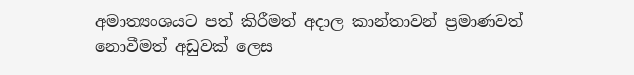අමාත්‍යංශයට පත් කිරීමත් අදාල කාන්තාවන් ප්‍රමාණවත් නොවීමත් අඩුවක් ලෙස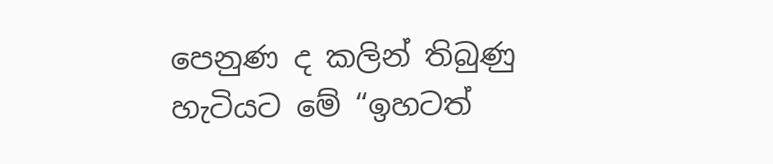පෙනුණ ද කලින් තිබුණු හැටියට මේ “ඉහටත්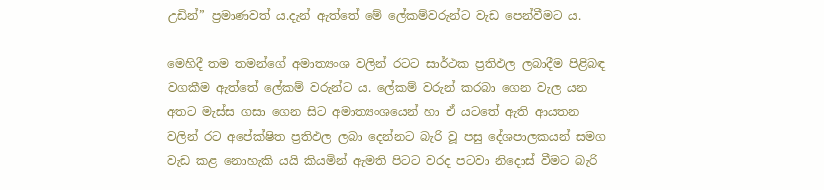උඩින්” ප්‍රමාණවත් ය.දැන් ඇත්තේ මේ ලේකම්වරුන්ට වැඩ පෙන්වීමට ය.

මෙහිදී තම තමන්ගේ අමාත්‍යංශ වලින් රටට සාර්ථක ප්‍රතිඵල ලබාදීම පිළිබඳ වගකීම ඇත්තේ ලේකම් වරුන්ට ය. ලේකම් වරුන් කරබා ගෙන වැල යන අතට මැස්ස ගසා ගෙන සිට අමාත්‍යංශයෙන් හා ඒ යටතේ ඇති ආයතන වලින් රට අපේක්ෂිත ප්‍රතිඵල ලබා දෙන්නට බැරි වූ පසු දේශපාලකයන් සමග වැඩ කළ නොහැකි යයි කියමින් ඇමති පිටට වරද පටවා නිදොස් වීමට බැරි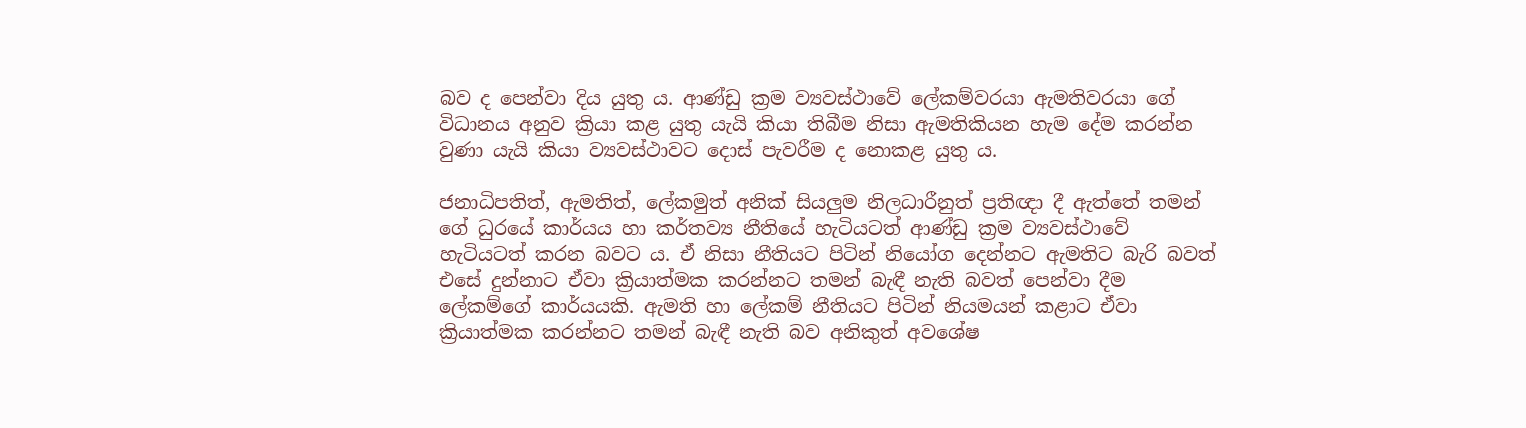බව ද පෙන්වා දිය යුතු ය. ආණ්ඩු ක්‍රම ව්‍යවස්ථාවේ ලේකම්වරයා ඇමතිවරයා ගේ විධානය අනුව ක්‍රියා කළ යුතු යැයි කියා තිබීම නිසා ඇමතිකියන හැම දේම කරන්න වුණා යැයි කියා ව්‍යවස්ථාවට දොස් පැවරීම ද නොකළ යුතු ය.

ජනාධිපතිත්, ඇමතිත්, ලේකමුත් අනික් සියලුම නිලධාරීනුත් ප්‍රතිඥා දී ඇත්තේ තමන් ගේ ධුරයේ කාර්යය හා කර්තව්‍ය නීතියේ හැටියටත් ආණ්ඩු ක්‍රම ව්‍යවස්ථාවේ හැටියටත් කරන බවට ය. ඒ නිසා නීතියට පිටින් නියෝග දෙන්නට ඇමතිට බැරි බවත් එසේ දුන්නාට ඒවා ක්‍රියාත්මක කරන්නට තමන් බැඳී නැති බවත් පෙන්වා දීම ලේකම්ගේ කාර්යයකි. ඇමති හා ලේකම් නීතියට පිටින් නියමයන් කළාට ඒවා ක්‍රියාත්මක කරන්නට තමන් බැඳී නැති බව අනිකුත් අවශේෂ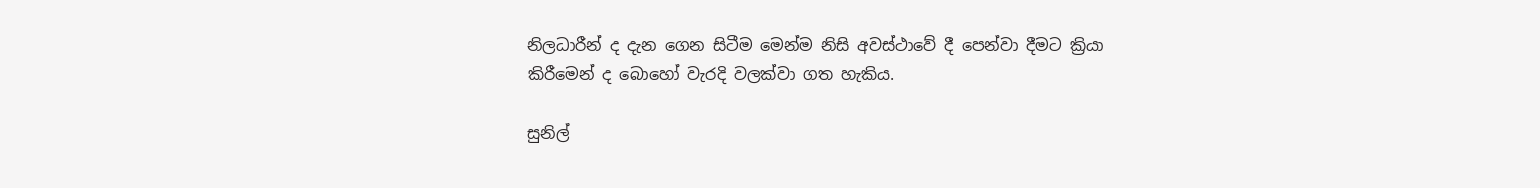නිලධාරීන් ද දැන ගෙන සිටීම මෙන්ම නිසි අවස්ථාවේ දී පෙන්වා දීමට ක්‍රියා කිරීමෙන් ද බොහෝ වැරදි වලක්වා ගත හැකිය.

සුනිල්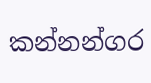කන්නන්ගර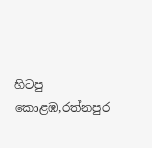හිටපු කොළඹ,රත්නපුර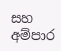සහ අම්පාර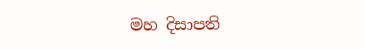මහ දිසාපති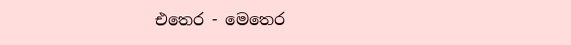එතෙර - මෙතෙර